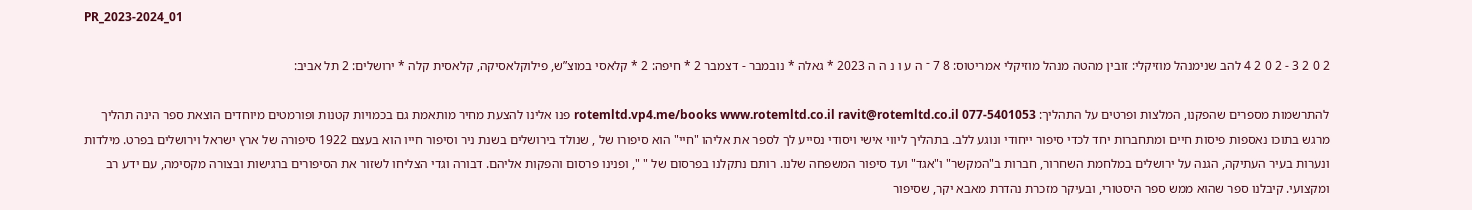PR_2023-2024_01

2 0 2 3 - 2 0 2 4 להב שנימנהל מוזיקלי: זובין מהטה מנהל מוזיקלי אמריטוס: 8 7 ־ ה ע ו נ ה ה 2023 * גאלה * נובמבר - דצמבר 2 * חיפה: 2 * קלאסי במוצ”ש, פילוקלאסיקה, קלאסית קלה * ירושלים: 2 תל אביב:

להתרשמות מספרים שהפקנו, המלצות ופרטים על התהליך: rotemltd.vp4.me/books www.rotemltd.co.il ravit@rotemltd.co.il 077-5401053 פנו אלינו להצעת מחיר מותאמת גם בכמויות קטנות ופורמטים מיוחדים הוצאת ספר הינה תהליך מרגש בתוכו נאספות פיסות חיים ומתחברות יחד לכדי סיפור ייחודי ונוגע ללב. בתהליך ליווי אישי ויסודי נסייע לך לספר את אליהו "חיי" הוא סיפורו של , שנולד בירושלים בשנת ניר וסיפור חייו הוא בעצם 1922 סיפורה של ארץ ישראל וירושלים בפרט. מילדות ונערות בעיר העתיקה, הגנה על ירושלים במלחמת השחרור, חברות ב"המקשר" ו"אגד" ועד סיפור המשפחה שלנו. רותם נתקלנו בפרסום של " ", ופנינו פרסום והפקות אליהם. דבורה וגדי הצליחו לשזור את הסיפורים ברגישות ובצורה מקסימה, עם ידע רב ומקצועי. קיבלנו ספר שהוא ממש ספר היסטורי, ובעיקר מזכרת נהדרת מאבא יקר, שסיפור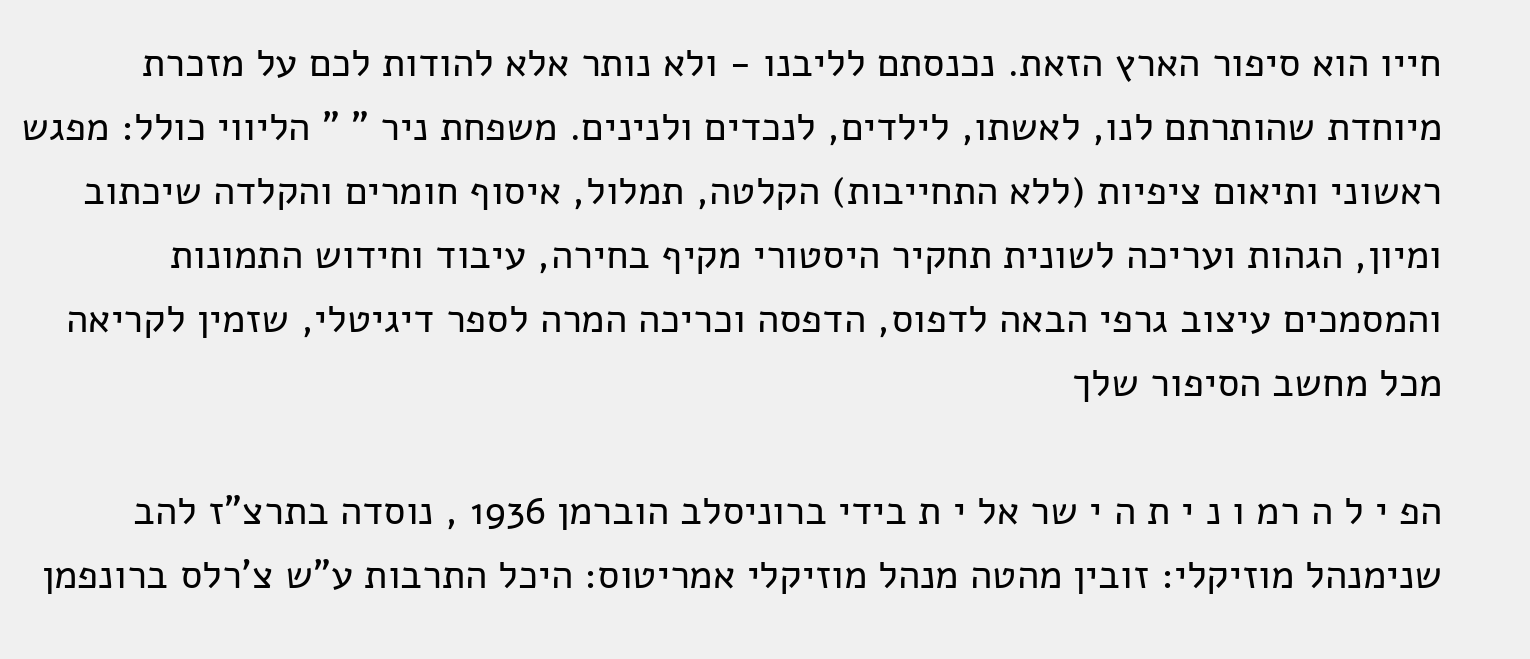חייו הוא סיפור הארץ הזאת. נכנסתם לליבנו - ולא נותר אלא להודות לכם על מזכרת מיוחדת שהותרתם לנו, לאשתו, לילדים, לנכדים ולנינים. משפחת ניר " " הליווי כולל: מפגש ראשוני ותיאום ציפיות (ללא התחייבות) הקלטה, תמלול, איסוף חומרים והקלדה שיכתוב ומיון, הגהות ועריכה לשונית תחקיר היסטורי מקיף בחירה, עיבוד וחידוש התמונות והמסמכים עיצוב גרפי הבאה לדפוס, הדפסה וכריכה המרה לספר דיגיטלי, שזמין לקריאה מכל מחשב הסיפור שלך

הפ י ל ה רמ ו נ י ת ה י שר אל י ת בידי ברוניסלב הוברמן 1936 , נוסדה בתרצ"ז להב שנימנהל מוזיקלי: זובין מהטה מנהל מוזיקלי אמריטוס: היכל התרבות ע"ש צ'רלס ברונפמן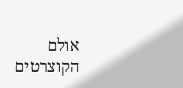אולם הקוצרטים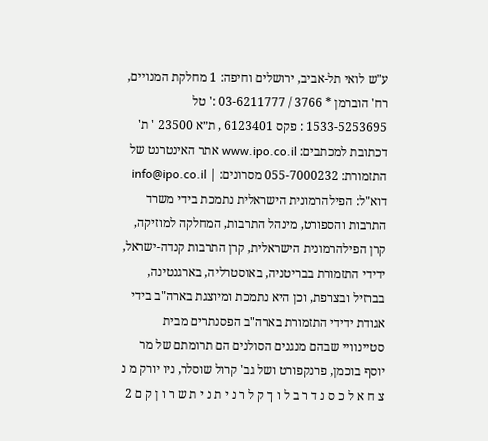ע"ש לואי תל-אביב, ירושלים וחיפה: 1 מחלקת המנויים, רח' הוברמן * 3766 / 03-6211777 :' טל 1533-5253695 : פקס 6123401 , ת״א 23500 ' ת' דכתובת למכתבים: www.ipo.co.il אתר האינטרנט של התזמורת: 055-7000232 מסרונים: | info@ipo.co.il דוא"ל: הפילהרמונית הישראלית נתמכת בידי משרד התרבות והספורט, מינהל התרבות, המחלקה למוזיקה, קרן הפילהרמונית הישראלית, קרן התרבות קנדה-ישראל, ידידי התזמורת בבריטניה, באוסטרליה, בארגנטינה, בברזיל ובצרפת, וכן היא נתמכת ומיוצגת בארה"ב בידי אגודת ידידי התזמורת בארה"ב הפסנתרים מבית סטיינוויי שבהם מנגנים הסולנים הם תרומתם של מר יוסף בוכמן, פרנקפורט ושל גב' קרול שוסלר, ניו יורק מ נ צ ח א ל כ ס נ ד ר ב ל ו ך ק ל ר נ י ת נ י ת ש ר ו ן ק ם 2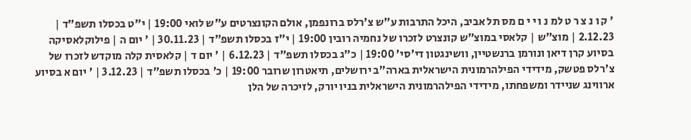' ק ו נ צ ר ט למ נ ו י י ם מס תל אביב, היכל התרבות ע"ש צ'רלס ברונפמן, אולם הקונצרטים ע"ש לואי 19:00 | י"ט בכסלו תשפ"ד | 2.12.23 | מוצ"ש | קלאסי במוצ"ש קונצרט לזכרו של נחמיה רובין 19:00 | י"ז בכסלו תשפ"ד | 30.11.23 | ' יום ה | פילוקלאסיקה בסיוע קרן דיאן ונורמן ברנשטיין, וושינגטון די'סי' 19:00 | כ"ג בכסלו תשפ"ד | 6.12.23 | ' יום ד | קלאסית קלה מוקדש לזכרו של צ'רלס פטשק, מידידי הפילהרמונית הישראלית בארה"ב ירושלים, תיאטרון שרובר 19:00 | כ' בכסלו תשפ"ד | 3.12.23 | ' יום א בסיוע ארווינג שניידר ומשפחתו, מידידי הפילהרמונית הישראלית בניו יורק, לזיכרה של הלן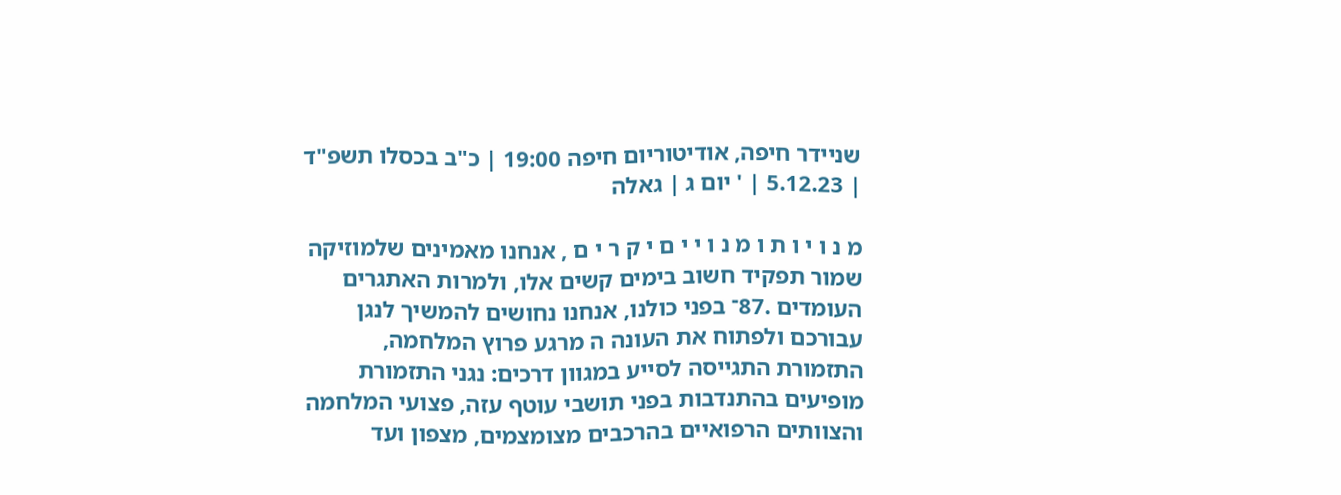שניידר חיפה, אודיטוריום חיפה 19:00 | כ"ב בכסלו תשפ"ד | 5.12.23 | ' יום ג | גאלה

מ נ ו י ו ת ו מ נ ו י י ם י ק ר י ם , אנחנו מאמינים שלמוזיקה שמור תפקיד חשוב בימים קשים אלו, ולמרות האתגרים העומדים .87־ בפני כולנו, אנחנו נחושים להמשיך לנגן עבורכם ולפתוח את העונה ה מרגע פרוץ המלחמה, התזמורת התגייסה לסייע במגוון דרכים: נגני התזמורת מופיעים בהתנדבות בפני תושבי עוטף עזה, פצועי המלחמה והצוותים הרפואיים בהרכבים מצומצמים, מצפון ועד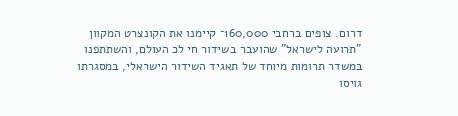דרום. צופים ברחבי 160,000־ קיימנו את הקונצרט המקוון "תרועה לישראל" שהועבר בשידור חי לכ העולם, והשתתפנו במשדר תרומות מיוחד של תאגיד השידור הישראלי, במסגרתו גויסו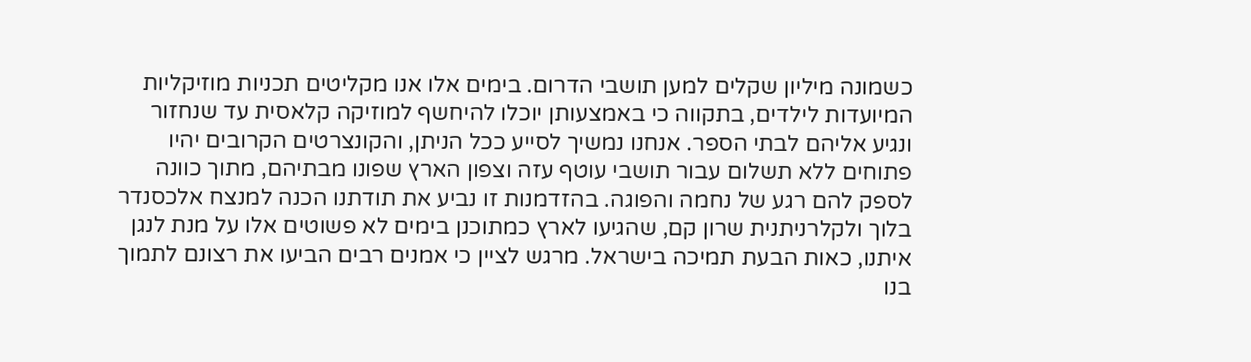כשמונה מיליון שקלים למען תושבי הדרום. בימים אלו אנו מקליטים תכניות מוזיקליות המיועדות לילדים, בתקווה כי באמצעותן יוכלו להיחשף למוזיקה קלאסית עד שנחזור ונגיע אליהם לבתי הספר. אנחנו נמשיך לסייע ככל הניתן, והקונצרטים הקרובים יהיו פתוחים ללא תשלום עבור תושבי עוטף עזה וצפון הארץ שפונו מבתיהם, מתוך כוונה לספק להם רגע של נחמה והפוגה. בהזדמנות זו נביע את תודתנו הכנה למנצח אלכסנדר בלוך ולקלרניתנית שרון קם, שהגיעו לארץ כמתוכנן בימים לא פשוטים אלו על מנת לנגן איתנו, כאות הבעת תמיכה בישראל. מרגש לציין כי אמנים רבים הביעו את רצונם לתמוך בנו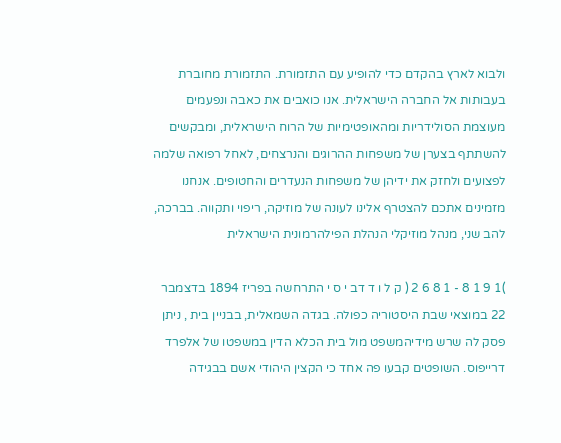ולבוא לארץ בהקדם כדי להופיע עם התזמורת. התזמורת מחוברת בעבותות אל החברה הישראלית. אנו כואבים את כאבה ונפעמים מעוצמת הסולידריות ומהאופטימיות של הרוח הישראלית, ומבקשים להשתתף בצערן של משפחות ההרוגים והנרצחים, לאחל רפואה שלמה לפצועים ולחזק את ידיהן של משפחות הנעדרים והחטופים. אנחנו מזמינים אתכם להצטרף אלינו לעונה של מוזיקה, ריפוי ותקווה. בברכה, להב שני, מנהל מוזיקלי הנהלת הפילהרמונית הישראלית

)1 9 1 8 - 1 8 6 2 ( ק ל ו ד דב י ס י התרחשה בפריז 1894 בדצמבר 22 במוצאי שבת היסטוריה כפולה. בגדה השמאלית, בבניין בית , ניתן פסק לה שרש מידיהמשפט מול בית הכלא הדין במשפטו של אלפרד דרייפוס. השופטים קבעו פה אחד כי הקצין היהודי אשם בבגידה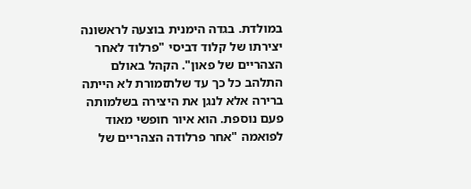במולדת. בגדה הימנית בוצעה לראשונה יצירתו של קלוד דביסי "פרלוד לאחר הצהריים של פאון". הקהל באולם התלהב כל כך עד שלתזמורת לא הייתה ברירה אלא לנגן את היצירה בשלמותה פעם נוספת. הוא איור חופשי מאוד לפואמה "אחר פרלודה הצהריים של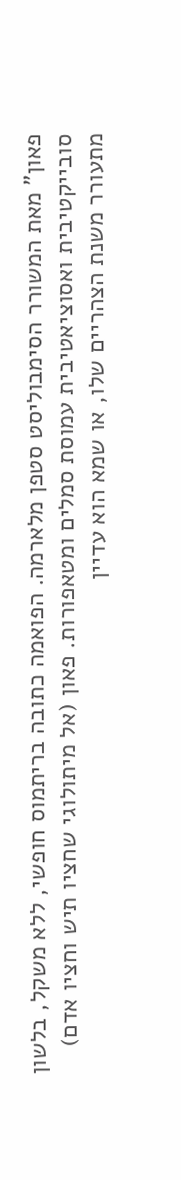פאון" מאת המשורר הסימבוליסט סטפן מלארמה. הפואמה כתובה בריתמוס חופשי, ללא משקל, בלשון סובייקטיבית ואסוציאטיבית עמוסת סמלים ומטאפורות. פאון (אל מיתולוגי שחציו תיש וחציו אדם) מתעורר משנת הצהריים שלו, או שמא הוא עדיין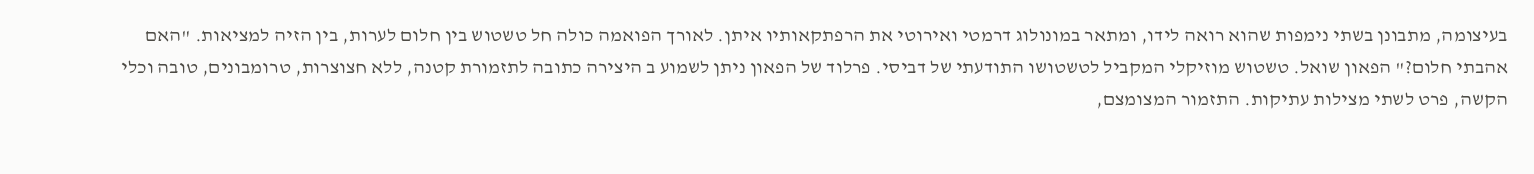בעיצומה, מתבונן בשתי נימפות שהוא רואה לידו, ומתאר במונולוג דרמטי ואירוטי את הרפתקאותיו איתן. לאורך הפואמה כולה חל טשטוש בין חלום לערות, בין הזיה למציאות. "האם אהבתי חלום?" הפאון שואל. טשטוש מוזיקלי המקביל לטשטושו התודעתי של דביסי. פרלוד של הפאון ניתן לשמוע ב היצירה כתובה לתזמורת קטנה, ללא חצוצרות, טרומבונים, טובה וכלי הקשה, פרט לשתי מצילות עתיקות. התזמור המצומצם,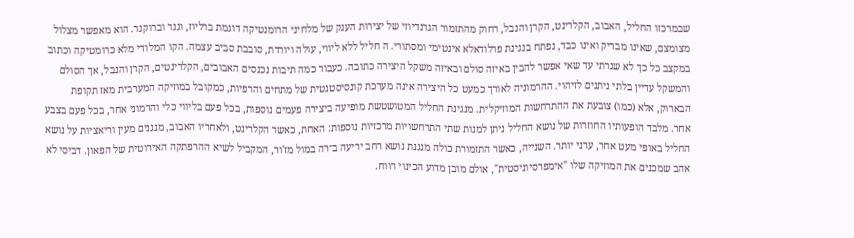שבמרכזו החליל, האבוב, הקלרינט, הקרן והנבל, רחוק מהתזמור הגרנדיוזי של יצירות הענק של מלחיני הרומנטיקה דוגמת ברליוז, וגנר וברוקנר. הוא מאפשר מצלול מצומצם, שאינו מבריק ואינו כבד, נפתח בנגינת פרלודאלא אינטימי ומסתורי. ה חליל ללא ליווי, עולה ויורדת, סובבת סביב עצמה. הקו המלודי מלא כרומטיקה וכתוב במקצב כל כך לא שגרתי עד שאי אפשר להבין באיזה סולם ובאיזה משקל היצירה כתובה. כעבור כמה תיבות נכנסים האבובים, הקלרינטים, הקרן והנבל, אך הסולם והמשקל עדיין בלתי ניתנים לזיהוי. ההרמוניה לאורך כמעט כל היצירה אינה מערכת קונסיסטנטית של מתחים והרפיות, כמקובל במוזיקה המערבית מאז תקופת הבארוק, אלא (כמו) צובעת את ההתרחשות המוזיקלית. מנגינת החליל המטושטשת מופיעה ביצירה פעמים נוספות, בכל פעם בליווי כלי והרמוני אחר, בכל פעם בצבע אחר. מלבד הופעותיו החוזרות של נושא החליל ניתן למנות שתי התרחשויות מרכזיות נוספות: האחת, כאשר הקלרינט, ולאחריו האבוב, מנגנים מעין וריאציות על נושא החליל באופי מעט אחר, ערני יותר. השנייה, כאשר התזמורת כולה מנגנת נושא רחב יריעה ב־רה במול מז'ור, המקביל לשיא ההרפתקה האירוטית של הפאון. דביסי לא אהב שמכנים את המוזיקה שלו "אימפרסיוניסטית", אולם מובן מדוע הכינוי רווח.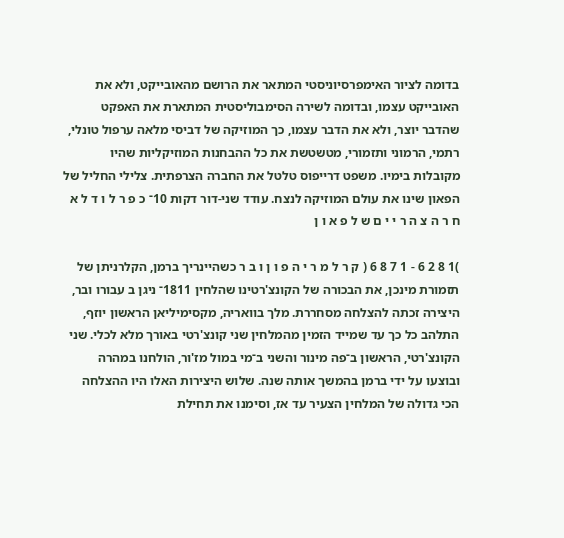בדומה לציור האימפרסיוניסטי המתאר את הרושם מהאובייקט, ולא את האובייקט עצמו, ובדומה לשירה הסימבוליסטית המתארת את האפקט שהדבר יוצר, ולא את הדבר עצמו, כך המוזיקה של דביסי מלאה ערפול טונלי, רתמי, הרמוני ותזמורי, מטשטשת את כל ההבחנות המוזיקליות שהיו מקובלות בימיו. משפט דרייפוס טלטל את החברה הצרפתית. צלילי החליל של הפאון שינו את עולם המוזיקה לנצח. עודד שני-דור דקות 10־ כ פ ר ל ו ד ל א ח ר ה צ ה ר י י ם ש ל פ א ו ן

)1 8 2 6 - 1 7 8 6 ( ק ר ל מ ר י ה פ ו ן ו ב ר כשהיינריך ברמן, הקלרניתן של תזמורת מינכן, את הבכורה של הקונצ'רטינו שהלחין 1811־ ניגן ב עבורו ובר, היצירה זכתה להצלחה מסחררת. מלך בוואריה, מקסימיליאן הראשון יוזף, התלהב כל כך עד שמייד הזמין מהמלחין שני קונצ'רטי באורך מלא לכלי. שני הקונצ'רטי, הראשון ב־פה מינור והשני ב־מי במול מז'ור, הולחנו במהרה ובוצעו על ידי ברמן בהמשך אותה שנה. שלוש היצירות האלו היו ההצלחה הכי גדולה של המלחין הצעיר עד אז, וסימנו את תחילת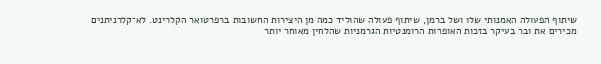שיתוף הפעולה האמנותי שלו ושל ברמן, שיתוף פעולה שהוליד כמה מן היצירות החשובות ברפרטואר הקלרינט. לא־קלרניתנים מכירים את ובר בעיקר בזכות האופרות הרומנטיות הגרמניות שהלחין מאוחר יותר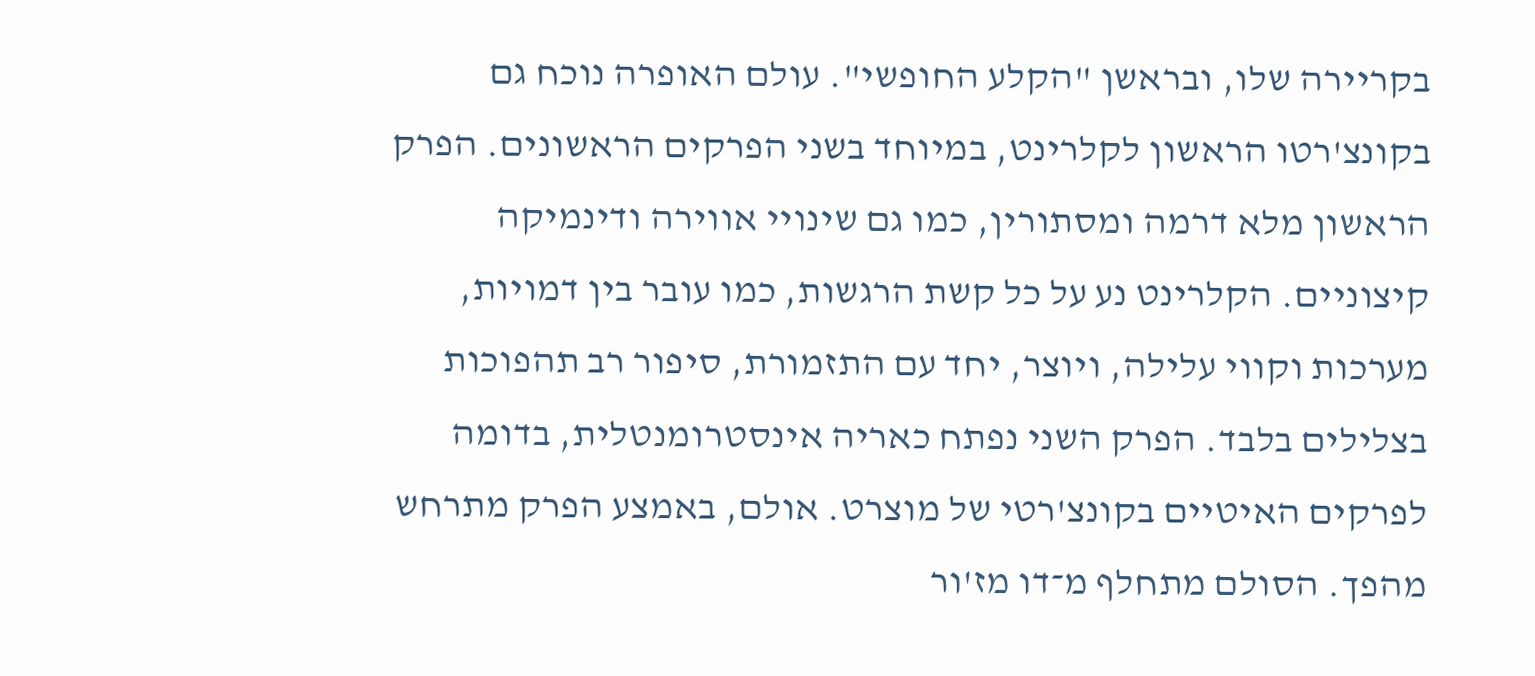בקריירה שלו, ובראשן "הקלע החופשי". עולם האופרה נוכח גם בקונצ'רטו הראשון לקלרינט, במיוחד בשני הפרקים הראשונים. הפרק הראשון מלא דרמה ומסתורין, כמו גם שינויי אווירה ודינמיקה קיצוניים. הקלרינט נע על כל קשת הרגשות, כמו עובר בין דמויות, מערכות וקווי עלילה, ויוצר, יחד עם התזמורת, סיפור רב תהפוכות בצלילים בלבד. הפרק השני נפתח כאריה אינסטרומנטלית, בדומה לפרקים האיטיים בקונצ'רטי של מוצרט. אולם, באמצע הפרק מתרחש מהפך. הסולם מתחלף מ־דו מז'ור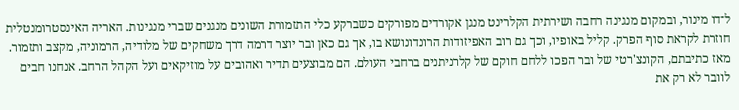ל־דו מינור, ובמקום מנגינה רחבה ושירתית הקלרינט מנגן אקורדים מפורקים כשברקע כלי התזמורת השונים מנגנים שברי מנגינות. האריה האינסטרומנטלית חוזרת לקראת סוף הפרק. קליל באופיו, וכך גם רוב האפיזודות הרונדונושא בו, אך גם כאן ובר יוצר דרמה דרך משחקים של מלודיה, הרמוניה, מקצב ותזמור. מאז כתיבתם, הקונצ'רטי של ובר הפכו ללחם חוקם של קלרניתנים ברחבי העולם. הם מבוצעים תדיר ואהובים על מוזיקאים ועל הקהל הרחב. אנחנו חבים לוובר לא רק את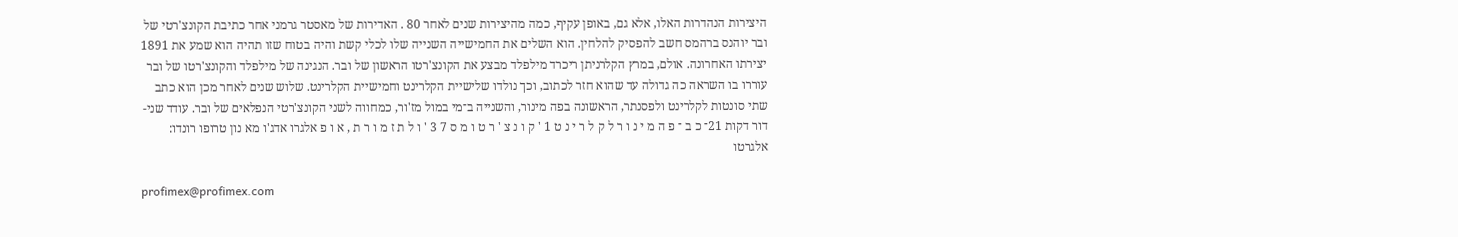היצירות הנהדרות האלו, אלא גם, באופן עקיף, כמה מהיצירות שנים לאחר 80 . האדירות של מאסטר גרמני אחר כתיבת הקונצ'רטי של ובר יוהנס ברהמס חשב להפסיק להלחין. הוא השלים את החמישייה השנייה שלו לכלי קשת והיה בטוח שזו תהיה הוא שמע את 1891 יצירתו האחרונה. אולם, במרץ הקלרניתן ריכרד מילפלד מבצע את הקונצ'רטו הראשון של ובר. הנגינה של מילפלד והקונצ'רטו של ובר עוררו בו השראה כה גדולה עד שהוא חזר לכתוב, וכך נולדו שלישיית הקלרינט וחמישיית הקלרינט. שלוש שנים לאחר מכן הוא כתב שתי סונטות לקלרינט ולפסנתר, הראשונה בפה מינור, והשנייה ב־מי במול מז'ור, כמחווה לשני הקונצ'רטי הנפלאים של ובר. עודד שני-דור דקות 21־ כ ב ־ פ ה מ י נ ו ר ל ק ל ר י נ ט 1 ' ק ו נ צ ' ר ט ו מ ס 7 3 ' ו ל ת ז מ ו ר ת , א ו פ אלגרו אדג'ו מא נון טרופו רונדו: אלגרטו

profimex@profimex.com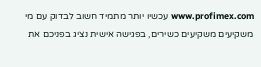www.profimex.com עכשיו יותר מתמיד חשוב לבדוק עם מי משקיעים משקיעים כשירים, בפגישה אישית נציג בפניכם את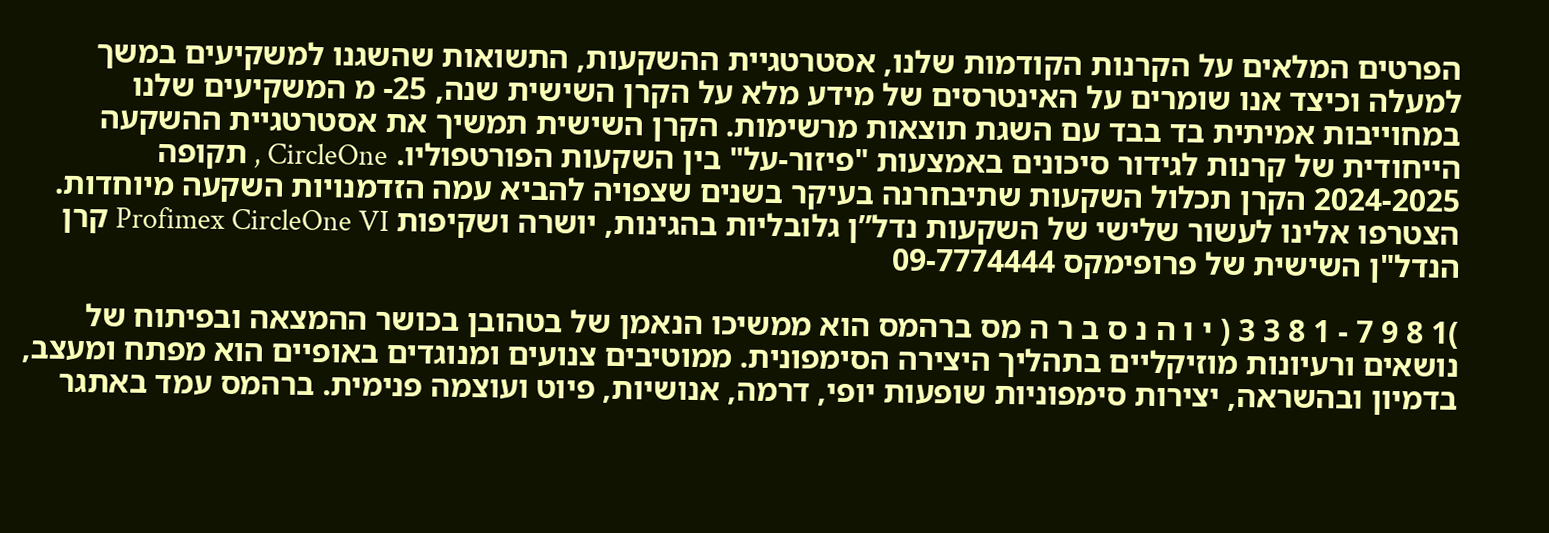הפרטים המלאים על הקרנות הקודמות שלנו, אסטרטגיית ההשקעות, התשואות שהשגנו למשקיעים במשך למעלה וכיצד אנו שומרים על האינטרסים של מידע מלא על הקרן השישית שנה, 25- מ המשקיעים שלנו במחוייבות אמיתית בד בבד עם השגת תוצאות מרשימות. הקרן השישית תמשיך את אסטרטגיית ההשקעה הייחודית של קרנות לגידור סיכונים באמצעות "פיזור-על" בין השקעות הפורטפוליו. CircleOne , תקופה 2024-2025 הקרן תכלול השקעות שתיבחרנה בעיקר בשנים שצפויה להביא עמה הזדמנויות השקעה מיוחדות. הצטרפו אלינו לעשור שלישי של השקעות נדל”ן גלובליות בהגינות, יושרה ושקיפות Profimex CircleOne VI קרן הנדל"ן השישית של פרופימקס 09-7774444

)1 8 9 7 - 1 8 3 3 ( י ו ה נ ס ב ר ה מס ברהמס הוא ממשיכו הנאמן של בטהובן בכושר ההמצאה ובפיתוח של נושאים ורעיונות מוזיקליים בתהליך היצירה הסימפונית. ממוטיבים צנועים ומנוגדים באופיים הוא מפתח ומעצב, בדמיון ובהשראה, יצירות סימפוניות שופעות יופי, דרמה, אנושיות, פיוט ועוצמה פנימית. ברהמס עמד באתגר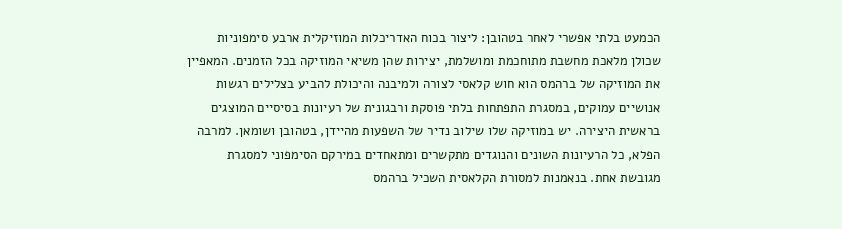הכמעט בלתי אפשרי לאחר בטהובן: ליצור בכוח האדריכלות המוזיקלית ארבע סימפוניות שכולן מלאכת מחשבת מתוחכמת ומושלמת, יצירות שהן משיאי המוזיקה בכל הזמנים. המאפיין את המוזיקה של ברהמס הוא חוש קלאסי לצורה ולמיבנה והיכולת להביע בצלילים רגשות אנושיים עמוקים, במסגרת התפתחות בלתי פוסקת ורבגונית של רעיונות בסיסיים המוצגים בראשית היצירה. יש במוזיקה שלו שילוב נדיר של השפעות מהיידן, בטהובן ושומאן. למרבה הפלא, כל הרעיונות השונים והנוגדים מתקשרים ומתאחדים במירקם הסימפוני למסגרת מגובשת אחת. בנאמנות למסורת הקלאסית השכיל ברהמס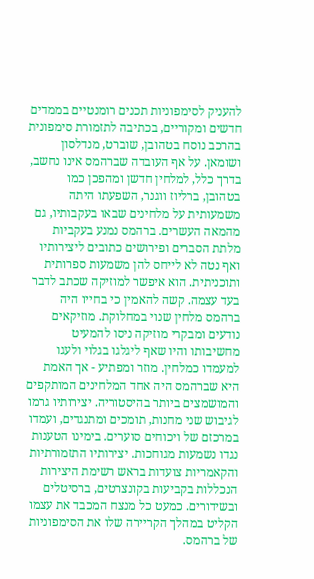להעניק לסימפוניות תכנים רומנטיים בממדים חדשים ומקוריים, בכתיבה לתזמורת סימפונית בהרכב נוסח בטהובן, שוברט, מנדלסון ושומאן. על אף העובדה שברהמס אינו נחשב, בדרך כלל, למלחין חדשן ומהפכן כמו בטהובן, ברליוז ווגנר, השפעתו היתה משמעותית על מלחינים שבאו בעקבותיו, גם מהמאה העשרים. ברהמס נמנע בעקביות מלתת הסברים ופירושים כתובים ליצירותיו ואף נטה לא לייחס להן משמעות ספרותית ותוכניתית. הוא איפשר למוזיקה שכתב לדבר בעד עצמה. קשה להאמין כי בחייו היה ברהמס מלחין שנוי במחלוקת. מוזיקאים נודעים ומבקרי מוזיקה ניסו להמעיט מחשיבותו והיו שאף ליגלגו בגלוי ולעגו למעמדו כמלחין. מוזר ומפתיע - אך האמת היא שברהמס היה אחד המלחינים המותקפים והמושמצים ביותר בהיסטוריה. יצירותיו גרמו לגיבוש שני מחנות, תומכים ומתנגדים, ועמדו במרכזם של ויכוחים סוערים. בימינו הטענות נגדו נשמעות מגוחכות. יצירותיו התזמורתיות והקאמריות צועדות בראש רשימת היצירות הנכללות בקביעות בקונצרטים, ברסיטלים ובשידורים. כמעט כל מנצח המכבד את עצמו הקליט במהלך הקריירה שלו את הסימפוניות של ברהמס.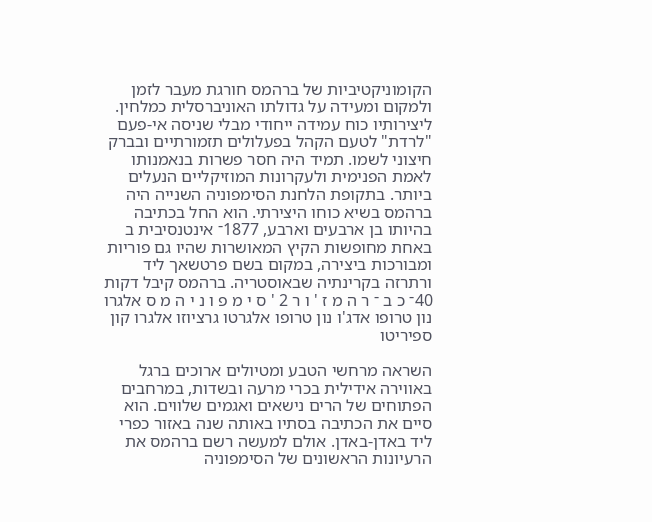הקומוניקטיביות של ברהמס חורגת מעבר לזמן ולמקום ומעידה על גדולתו האוניברסלית כמלחין. ליצירותיו כוח עמידה ייחודי מבלי שניסה אי-פעם "לרדת" לטעם הקהל בפעלולים תזמורתיים ובברק חיצוני לשמו. תמיד היה חסר פשרות בנאמנותו לאמת הפנימית ולעקרונות המוזיקליים הנעלים ביותר. בתקופת הלחנת הסימפוניה השנייה היה ברהמס בשיא כוחו היצירתי. הוא החל בכתיבה בהיותו בן ארבעים וארבע, 1877־ אינטנסיבית ב באחת מחופשות הקיץ המאושרות שהיו גם פוריות ומבורכות ביצירה, במקום בשם פרטשאך ליד ורתרזה בקרינתיה שבאוסטריה. ברהמס קיבל דקות 40־ כ ב ־ ר ה מ ז ' ו ר 2 ' ס י מ פ ו נ י ה מ ס אלגרו נון טרופו אדג'ו נון טרופו אלגרטו גרציוזו אלגרו קון ספיריטו

השראה מרחשי הטבע ומטיולים ארוכים ברגל באווירה אידילית בכרי מרעה ובשדות, במרחבים הפתוחים של הרים נישאים ואגמים שלווים. הוא סיים את הכתיבה בסתיו באותה שנה באזור כפרי ליד באדן-באדן. אולם למעשה רשם ברהמס את הרעיונות הראשונים של הסימפוניה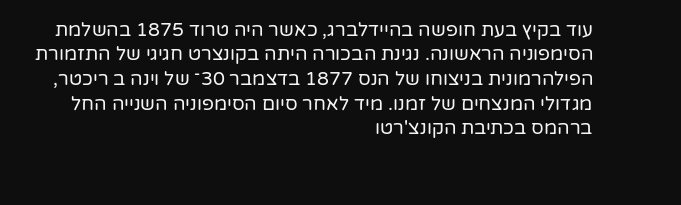עוד בקיץ בעת חופשה בהיידלברג, כאשר היה טרוד 1875 בהשלמת הסימפוניה הראשונה. נגינת הבכורה היתה בקונצרט חגיגי של התזמורת הפילהרמונית בניצוחו של הנס 1877 בדצמבר 30־ של וינה ב ריכטר, מגדולי המנצחים של זמנו. מיד לאחר סיום הסימפוניה השנייה החל ברהמס בכתיבת הקונצ'רטו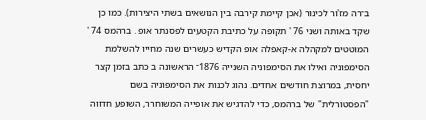ב־רה מז'ור לכינור (אכן קיימת קירבה בין הנושאים בשתי היצירות). כמו כן שקד באותה ושני 76 ' תקופה על כתיבת הקטעים לפסנתר אופ . ברהמס 74 ' המוטטים למקהלה א-קאפלה אופ הקדיש כעשרים שנה מחייו להשלמת הסימפוניה ואילו את הסימפוניה השנייה 1876־ הראשונה ב כתב בזמן קצר יחסית, במרוצת חודשים אחדים. נהוג לכנות את הסימפוניה בשם "הפסטורלית" של ברהמס, כדי להדגיש את אופייה המשוחרר, השופע חדווה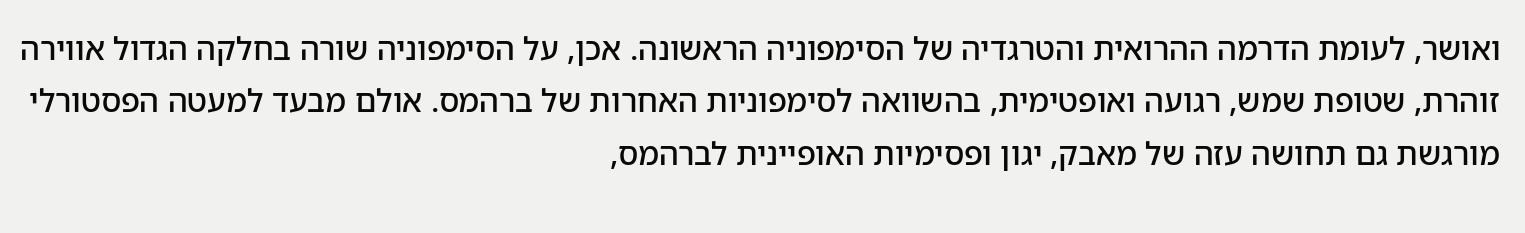ואושר, לעומת הדרמה ההרואית והטרגדיה של הסימפוניה הראשונה. אכן, על הסימפוניה שורה בחלקה הגדול אווירה זוהרת, שטופת שמש, רגועה ואופטימית, בהשוואה לסימפוניות האחרות של ברהמס. אולם מבעד למעטה הפסטורלי מורגשת גם תחושה עזה של מאבק, יגון ופסימיות האופיינית לברהמס,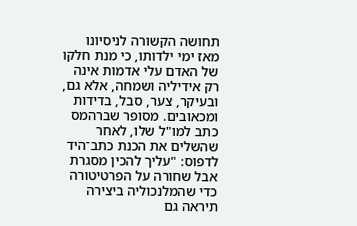תחושה הקשורה לניסיונו מאז ימי ילדותו, כי מנת חלקו של האדם עלי אדמות אינה רק אידיליה ושמחה, אלא גם, ובעיקר, צער, סבל, בדידות ומכאובים. מסופר שברהמס כתב למו"ל שלו, לאחר שהשלים את הכנת כתב־היד לדפוס: "עליך להכין מסגרת אבל שחורה על הפרטיטורה כדי שהמלנכוליה ביצירה תיראה גם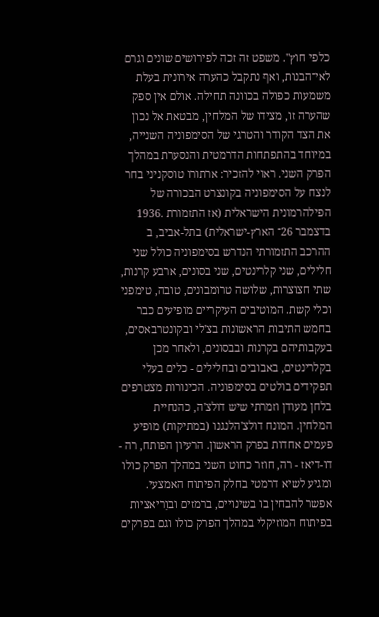כלפי חוץ". משפט זה זכה לפירושים שונים וגרם לאי־הבנות, ואף נתקבל כהערה אירונית בעלת משמעות כפולה בכוונה תחילה. אולם אין ספק שהערה זו, מצידו של המלחין, מבטאת אל נכון את הצד הקודר והטרגי של הסימפוניה השנייה, במיוחד בהתפתחות הדרמטית והנסערת במהלך הפרק השני. ראוי להזכיר: ארתורו טוסקניני בחר לנצח על הסימפוניה בקונצרט הבכורה של הפילהרמונית הישראלית (אז התזמורת .1936 בדצמבר 26־ הארץ-ישראלית) בתל-אביב, ב ההרכב התזמורתי הנדרש בסימפוניה כולל שני חלילים, שני קלרינטים, שני בסונים, ארבע קרנות, שתי חצוצרות, שלושה טרומבונים, טובה, טימפני וכלי קשת. המוטיבים העיקריים מופיעים כבר בחמש התיבות הראשונות בצ'לי ובקונטרבאסים, בעקבותיהם בקרנות ובבסונים, ולאחר מכן בקלרינטים, באבובים ובחלילים - כלים בעלי תפקידים בולטים בסימפוניה. הכינורות מצטרפים בלחן מעודן וזמרתי שיש דולצ'ה, כהנחיית המלחין. המונח דולצ'הלנגנו (במתיקות) מופיע פעמים אחדות בפרק הראשון. הרעיון הפותח, רה - דו-דיאז - רה, חוזר כחוט השני במהלך הפרק כולו ומגיע לשיא דרמטי בחלק הפיתוח האמצעי. אפשר להבחין בו בשינויים, ברמזים ובוַריאציות בפיתוח המוזיקלי במהלך הפרק כולו וגם בפרקים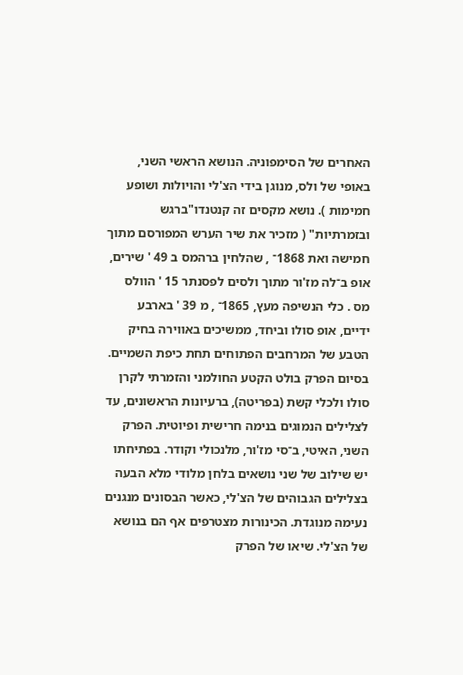האחרים של הסימפוניה. הנושא הראשי השני, באופי של ולס, מנוגן בידי הצ'לי והויולות ושופע חמימות ). נושא מקסים זה קנטנדו"ברגש ובזמרתיות" ( מזכיר את שיר הערש המפורסם מתוך חמישה ואת 1868־ , שהלחין ברהמס ב 49 ' שירים, אופ ב־לה מז'ור מתוך ולסים לפסנתר 15 ' הוולס מס . כלי הנשיפה מעץ, 1865־ , מ 39 ' בארבע ידיים, אופ סולו וביחד, ממשיכים באווירה בחיק הטבע של המרחבים הפתוחים תחת כיפת השמיים. בסיום הפרק בולט הקטע החולמני והזמרתי לקרן סולו ולכלי קשת (בפריטה), ברעיונות הראשונים, עד לצלילים הנמוגים בנימה חרישית ופיוטית. הפרק השני, האיטי, ב־סי מז'ור, מלנכולי וקודר. בפתיחתו יש שילוב של שני נושאים בלחן מלודי מלא הבעה בצלילים הגבוהים של הצ'לי, כאשר הבסונים מנגנים נעימה מנוגדת. הכינורות מצטרפים אף הם בנושא של הצ'לי. שיאו של הפרק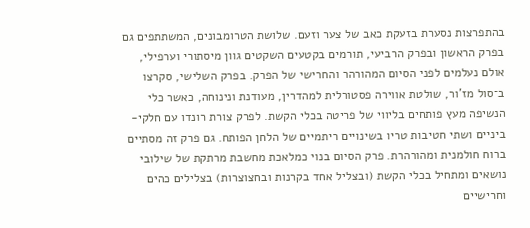בהתפרצות נסערת בזעקת כאב של צער וזעם. שלושת הטרומבונים, המשתתפים גם בפרק הראשון ובפרק הרביעי, תורמים בקטעים השקטים גוון מיסתורי וערפילי, אולם נעלמים לפני הסיום המהורהר והחרישי של הפרק. בפרק השלישי, סקרצו ב־סול מז'ור, שולטת אווירה פסטורלית למהדרין, מעודנת ונינוחה, כאשר כלי הנשיפה מעץ פותחים בליווי של פריטה בכלי הקשת. לפרק צורת רונדו עם חלקי-ביניים ושתי חטיבות טריו בשינויים ריתמיים של הלחן הפותח. גם פרק זה מסתיים ברוח חולמנית ומהורהרת. פרק הסיום בנוי כמלאכת מחשבת מרתקת של שילובי נושאים ומתחיל בכלי הקשת (ובצליל אחד בקרנות ובחצוצרות) בצלילים כהים וחרישיים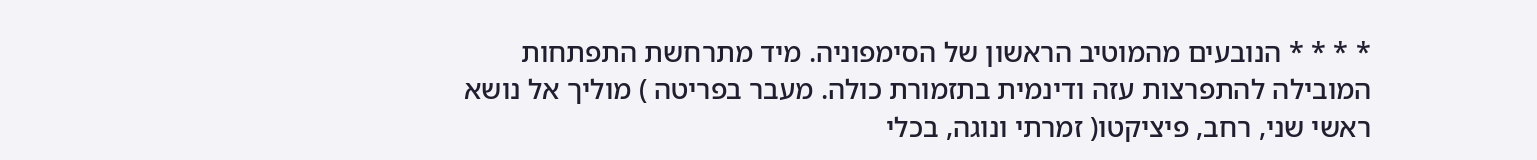* * * * הנובעים מהמוטיב הראשון של הסימפוניה. מיד מתרחשת התפתחות המובילה להתפרצות עזה ודינמית בתזמורת כולה. מעבר בפריטה ) מוליך אל נושא ראשי שני, רחב, פיציקטו( זמרתי ונוגה, בכלי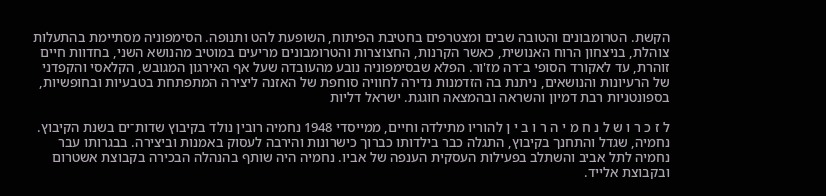הקשת. הטרומבונים והטובה שבים ומצטרפים בחטיבת הפיתוח, השופעת להט ותנופה. הסימפוניה מסתיימת בהתעלות צוהלת, בניצחון הרוח האנושית, כאשר הקרנות, החצוצרות והטרומבונים מריעים במוטיב מהנושא השני, בחדוות חיים זוהרת, עד לאקורד הסופי ב־רה מז'ור. הפלא שבסימפוניה נובע מהעובדה שעל אף האירגון המגובש, הקלאסי והקפדני של הרעיונות והנושאים, ניתנת בה הזדמנות נדירה לחוויה סוחפת של האזנה ליצירה המתפתחת בטבעיות ובחופשיות, בספונטניות רבת דמיון והשראה ובהמצאה חוגגת. ישראל דליות

ל ז כ ר ו ש ל נ ח מ י ה ר ו ב י ן להוריו מתילדה וחיים, ממייסדי 1948 נחמיה רובין נולד בקיבוץ שדות־ים בשנת הקיבוץ. נחמיה, שגדל והתחנך בקיבוץ, התגלה כבר בילדותו כברוך כישרונות והירבה לעסוק באמנות וביצירה. בבגרותו עבר נחמיה לתל אביב והשתלב בפעילות העסקית הענפה של אביו. נחמיה היה שותף בהנהלה הבכירה בקבוצת אשטרום ובקבוצת אלייד.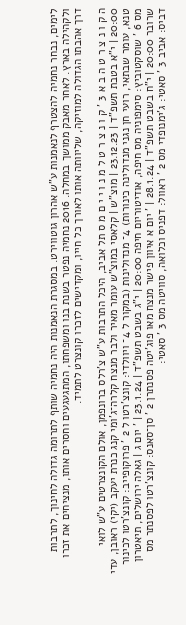לימים, נבחר נחמיה להצטרף לנאמנות ע"ש אהרון גוטווירט. במסגרת הנאמנות היה נחמיה שותף לתרומה גדולה לחינוך, לתרבות ולקהילה בארץ. לאחר מאבק ממושך במחלה. 2016 נחמיה נפטר בשנת בנו ומשפחתו, המתגעגעים וחסרים אותו, מנציחים את זכרו דרך אהבתו הגדולה למוזיקה, שליוותה אותו לאורך כל חייו, ומקדישים לזכרו קונצרט לתמיד.

ה ק ו נ צ ר ט ה ב א 3 ' ק ו נ צ ר ט ל מ נ ו י י ם מ ס תל אביב, היכל התרבות ע"ש צ'רלס ברונפמן, אולם הקונצרטים ע"ש לואי 20:00 | י"א בטבת תשפ"ד | 23.12.23 | מוצ"ש | קלאסי במוצ"ש עומר מאיר ולבר מנצח קלרה־ג'ומי קנג כנרת יעקב (יקי) ראובן, עדי טנא, עומר שבתאי, רועי חן נגני מנדולינה כינורות) 4־ מנדולינות (במקור ל 4־ ויוולדי: קונצ'רטו ל 2 ' פרוקופייב: קונצ'רטו לכינור מס 6 ' שוסקטוביץ: סימפוניה מס חיפה, אודיטוריום חיפה 20:00 | י"ג בשבט תשפ"ד | 23.1.24 | ' יום ג | גאלה ירושלים, תיאטרון שרובר 20:00 | י"ח בשבט תשפ"ד | 28.1.24 | ' יום א איוון פישר מנצח מאו פוג'יטה פסנתרן 2 ' סן־סאנס: קונצ'רטו לפסנתר מס דביס: אביב 3 ' סאטי: ג'ימנופדי מס 2 ' ראוול: דפניס וכלואה, סוויטה מס 3 ' סאטי: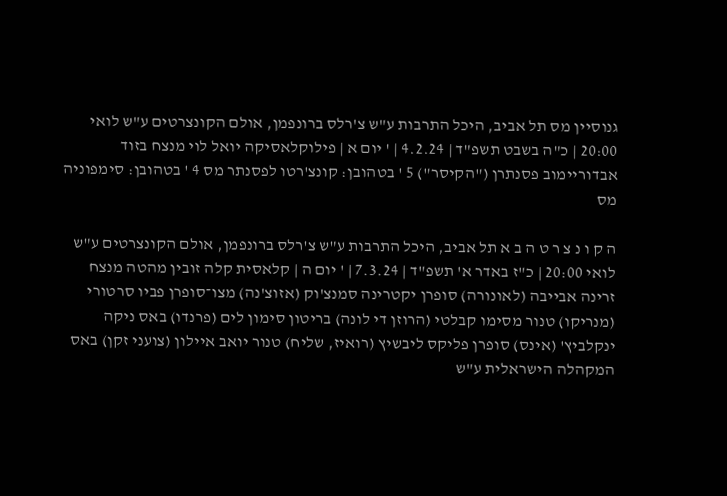גנוסיין מס תל אביב, היכל התרבות ע"ש צ'רלס ברונפמן, אולם הקונצרטים ע"ש לואי 20:00 | כ"ה בשבט תשפ"ד | 4.2.24 | ' יום א | פילוקלאסיקה יואל לוי מנצח בזוד אבדוריימוב פסנתרן ("הקיסר") 5 ' בטהובן: קונצ'רטו לפסנתר מס 4 ' בטהובן: סימפוניה מס

ה ק ו נ צ ר ט ה ב א תל אביב, היכל התרבות ע"ש צ'רלס ברונפמן, אולם הקונצרטים ע"ש לואי 20:00 | כ"ז באדר א' תשפ"ד | 7.3.24 | ' יום ה | קלאסית קלה זובין מהטה מנצח זרינה אבייבה (לאונורה) סופרן יקטרינה סמנצ'וק (אזוצ'נה) מצו־סופרן פביו סרטורי (מנריקו) טנור מסימו קבלטי (הרוזן די לונה) בריטון סימון לים (פרנדו) באס ניקה ינקלביץ' (אינס) סופרן פליקס ליבשיץ (רואיז, שליח) טנור יואב איילון (צועני זקן) באס המקהלה הישראלית ע"ש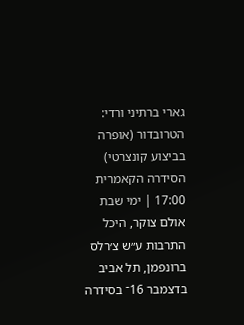גארי ברתיני ורדי: הטרובדור (אופרה בביצוע קונצרטי) הסידרה הקאמרית 17:00 | ימי שבת אולם צוקר, היכל התרבות ע״ש צ׳רלס ברונפמן, תל אביב בדצמבר 16־ בסידרה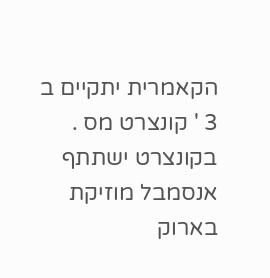הקאמרית יתקיים ב 3 ' קונצרט מס . בקונצרט ישתתף אנסמבל מוזיקת בארוק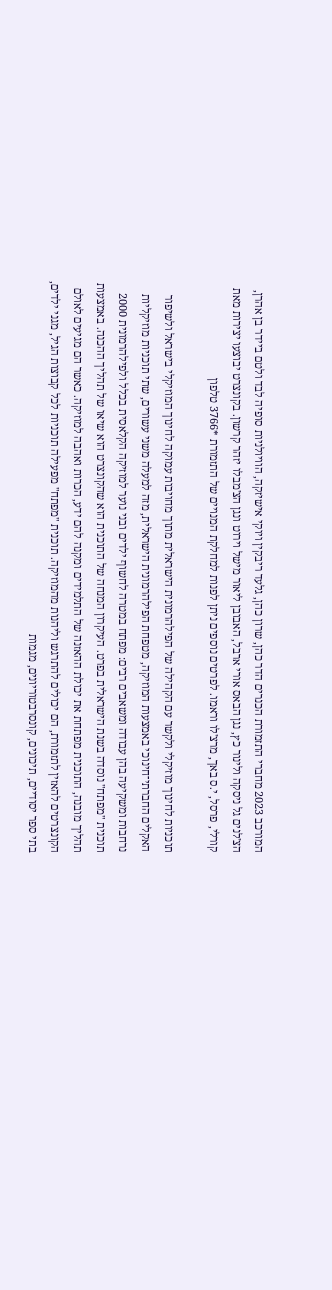המורכב 2023 מחברי התזמורת הכנרים הדר כהן, שרון כהן, גלעד ריבקין ויוקי אישיזקה, הוויולניות סופיה לבד ולטם ביידר בן אהרן, הצ'לנים גל ניסקה ולינור כץ, נגן הבאס אורי ארבל, האבובן ליאור מישל וירוט ונגן הצ'מבלו יזהר קרשון. בקונצרט יבוצעו יצירות מאת קורלי, פרסל, י.ס באך, מרצ'לו וראמו. לפרטים נוספים ניתן לפנות למחלקת המנויים של התזמורת *3766 טלפון

תוכניות לחינוך מוזיקלי ולקשר עם הקהילה של הפילהרמונית הישראלית מתוך מחויבות עמוקה לחינוך המוזיקלי בישראל ולשיפור האקלים החברתי־חינוכי באמצעות המוזיקה, מטפחת הפילהרמונית הישראלית, מזה למעלה משני עשורים, שתי תוכניות מוזיקליות נרחבות ומשקיעה בהן עבודה ומשאבים רבים: מפתח במטרה לחשוף ילדים ובני נוער למוזיקה הקלאסית בכלל ולפילהרמונית 2000 תוכנית "מפתח" נוסדה בשנת הישראלית בפרט. העיקרון המנחה של התוכנית הוא שהקונצרט הוא שיאו של תהליך ההכנה. באמצעות תהליך מובנה, התוכנית מפתחת את יכולת ההאזנה של התלמידים ומקנה להם ידע, הכרות ואהבה למוזיקה. כאשר הם מגיעים לאולם הקונצרטים להאזין לתזמורת, הם יכולים להתרגש וליהנות מהמוזיקה. תוכנית "מפתח" מפעילה תוכניות לכל קבוצות הגיל, מגני ילדים, בתי ספר יסודיים, תיכונים, קונסרבטוריונים, מגמות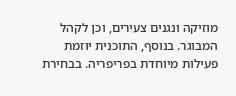מוזיקה ונגנים צעירים, וכן לקהל המבוגר. בנוסף, התוכנית יוזמת פעילות מיוחדת בפריפריה. בבחירת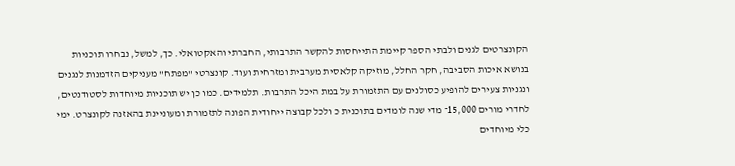הקונצרטים לגנים ולבתי הספר קיימת התייחסות להקשר התרבותי, החברתי והאקטואלי. כך, למשל, נבחרו תוכניות בנושא איכות הסביבה, חקר החלל, מוזיקה קלאסית מערבית ומזרחית ועוד. קונצרטי "מפתח" מעניקים הזדמנות לנגנים ונגניות צעירים להופיע כסולנים עם התזמורת על במת היכל התרבות. תלמידים. כמו כן יש תוכניות מיוחדות לסטודנטים, לחדרי מורים 15,000־ מדי שנה לומדים בתוכנית כ ולכל קבוצה ייחודית הפונה לתזמורת ומעוניינת בהאזנה לקונצרט. ימי כלי מיוחדים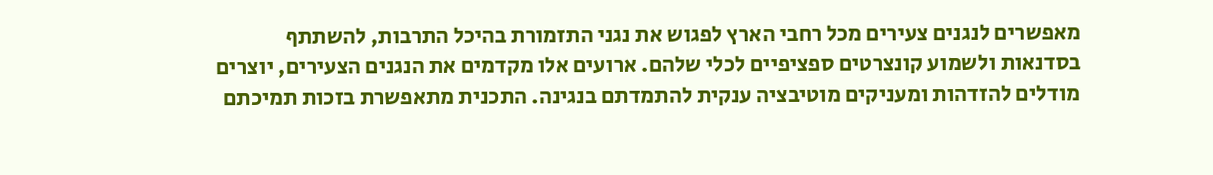מאפשרים לנגנים צעירים מכל רחבי הארץ לפגוש את נגני התזמורת בהיכל התרבות, להשתתף בסדנאות ולשמוע קונצרטים ספציפיים לכלי שלהם. ארועים אלו מקדמים את הנגנים הצעירים, יוצרים מודלים להזדהות ומעניקים מוטיבציה ענקית להתמדתם בנגינה. התכנית מתאפשרת בזכות תמיכתם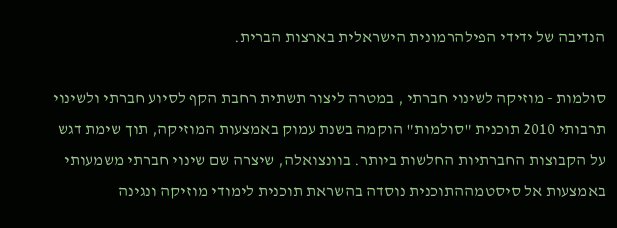הנדיבה של ידידי הפילהרמונית הישראלית בארצות הברית.

סולמות - מוזיקה לשינוי חברתי , במטרה ליצור תשתית רחבת הקף לסיוע חברתי ולשינוי תרבותי 2010 תוכנית "סולמות" הוקמה בשנת עמוק באמצעות המוזיקה, תוך שימת דגש על הקבוצות החברתיות החלשות ביותר. בוונצואלה, שיצרה שם שינוי חברתי משמעותי באמצעות אל סיסטמההתוכנית נוסדה בהשראת תוכנית לימודי מוזיקה ונגינה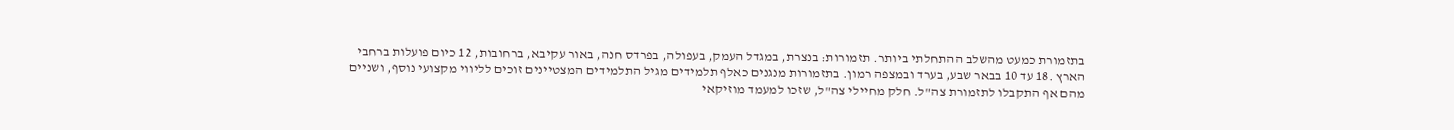בתזמורת כמעט מהשלב ההתחלתי ביותר. תזמורות: בנצרת, במגדל העמק, בעפולה, בפרדס חנה, באור עקיבא, ברחובות, 12 כיום פועלות ברחבי הארץ .18 עד 10 בבאר שבע, בערד ובמצפה רמון. בתזמורות מנגנים כאלף תלמידים מגיל התלמידים המצטיינים זוכים לליווי מקצועי נוסף, ושניים מהם אף התקבלו לתזמורת צה"ל. חלק מחיילי צה"ל, שזכו למעמד מוזיקאי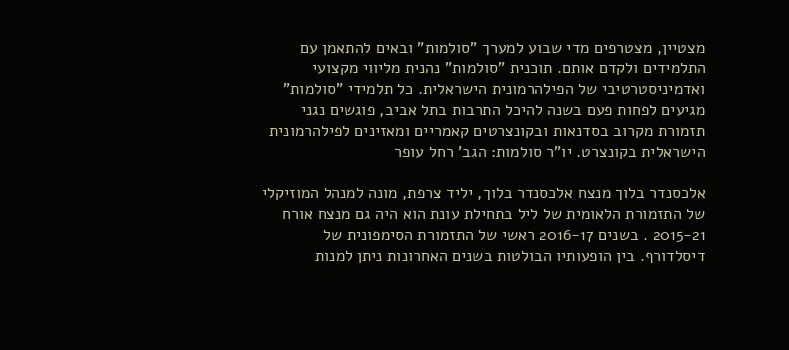מצטיין, מצטרפים מדי שבוע למערך "סולמות" ובאים להתאמן עם התלמידים ולקדם אותם. תוכנית "סולמות" נהנית מליווי מקצועי ואדמיניסטרטיבי של הפילהרמונית הישראלית. כל תלמידי "סולמות" מגיעים לפחות פעם בשנה להיכל התרבות בתל אביב, פוגשים נגני תזמורת מקרוב בסדנאות ובקונצרטים קאמריים ומאזינים לפילהרמונית הישראלית בקונצרט. יו"ר סולמות: הגב' רחל עופר

אלכסנדר בלוך מנצח אלכסנדר בלוך, יליד צרפת, מונה למנהל המוזיקלי של התזמורת הלאומית של ליל בתחילת עונת הוא היה גם מנצח אורח 2015-21 . בשנים 2016-17 ראשי של התזמורת הסימפונית של דיסלדורף. בין הופעותיו הבולטות בשנים האחרונות ניתן למנות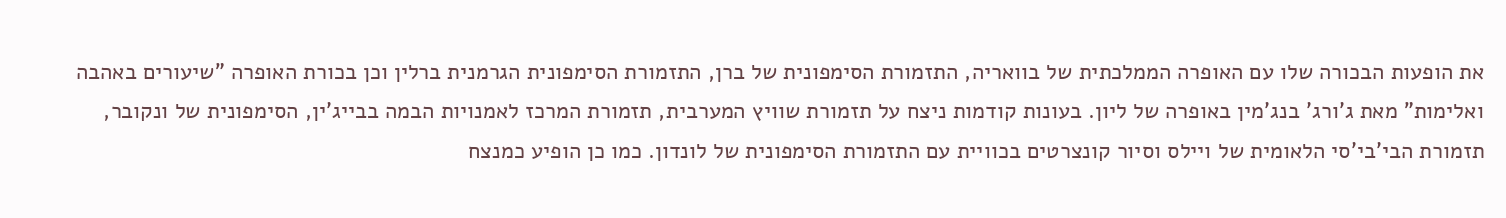את הופעות הבכורה שלו עם האופרה הממלכתית של בוואריה, התזמורת הסימפונית של ברן, התזמורת הסימפונית הגרמנית ברלין וכן בכורת האופרה "שיעורים באהבה ואלימות" מאת ג'ורג' בנג'מין באופרה של ליון. בעונות קודמות ניצח על תזמורת שוויץ המערבית, תזמורת המרכז לאמנויות הבמה בבייג'ין, הסימפונית של ונקובר, תזמורת הבי'בי'סי הלאומית של ויילס וסיור קונצרטים בכוויית עם התזמורת הסימפונית של לונדון. כמו כן הופיע כמנצח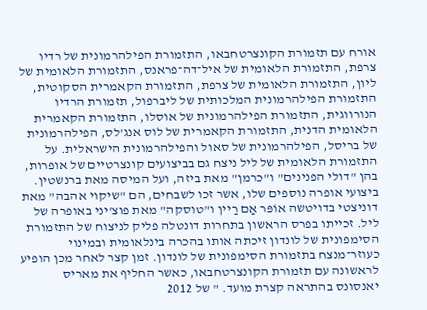אורח עם תזמורת הקונצרטחבאו, התזמורת הפילהרמונית של רדיו צרפת, התזמורת הלאומית של איל־דה־פראנס, התזמורת הלאומית של ליון, התזמורת הלאומית של צרפת, התזמורת הקאמרית הסקוטית, התזמורת הפילהרמונית המלכותית של ליברפול, תזמורת הרדיו הנורווגית, התזמורת הפילהרמונית של אוסלו, התזמורת הקאמרית הלאומית הדנית, התזמורת הקאמרית של לוס אנג'לס, הפילהרמונית של בריסל, הפילהרמונית של סאול והפילהרמונית הישראלית. על התזמורת הלאומית של ליל ניצח גם בביצועים קונצרטיים של אופרות, בהן "דולי הפנינים" ו"כרמן" מאת ביזה, ועל המיסה מאת ברנשטין. ביצועי אופרה נוספים שלו, אשר זכו לשבחים, הם "שיקוי אהבה" מאת דוניצטי בדויטשה אוֹפּר אַם רַיין ו"טוסקה" מאת פוצ'יני באופרה של ליל. זכייתו בפרס הראשון בתחרות דונטלה פליק לניצוח של התזמורת הסימפונית של לונדון זיכתה אותו בהכרה בינלאומית ובמינוי כעוזר־מנצח בתזמורת הסימפונית של לונדון. זמן קצר לאחר מכן הופיע לראשונה עם תזמורת הקונצרטחבאו, כאשר החליף את מאריס יאנסונס בהתראה קצרת מועד. " של 2012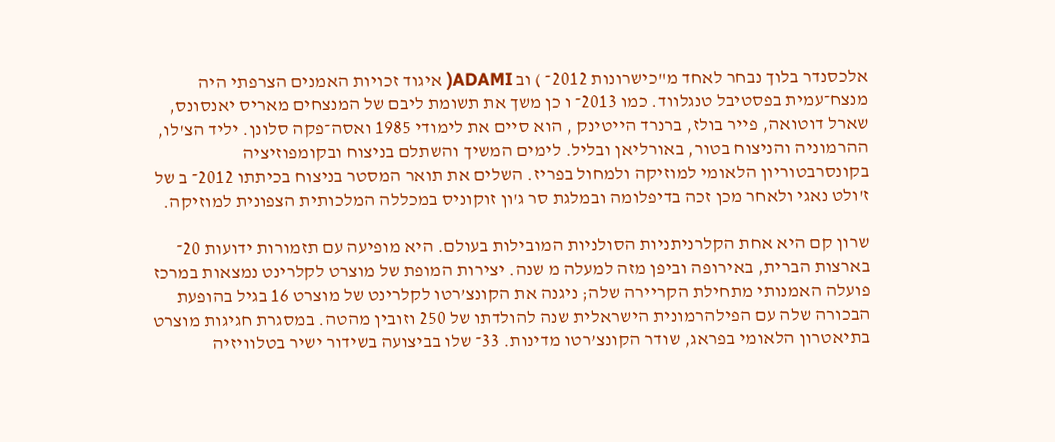אלכסנדר בלוך נבחר לאחד מ"כישרונות 2012־ ) וב ADAMI( איגוד זכויות האמנים הצרפתי היה מנצח־עמית בפסטיבל טנגלווד. כמו 2013־ ו כן משך את תשומת ליבם של המנצחים מאריס יאנסונס, שארל דוטואה, פייר בולז, ברנרד הייטינק , הוא סיים את לימודי 1985 ואסה־פקה סלונן. יליד הצ'לו, ההרמוניה והניצוח בטור, באורליאן ובליל. לימים המשיך והשתלם בניצוח ובקומפוזיציה בקונסרבטוריון הלאומי למוזיקה ולמחול בפריז. השלים את תואר המסטר בניצוח בכיתתו 2012־ ב של ז'ולט נאגי ולאחר מכן זכה בדיפלומה ובמלגת סר ג'ון זוקוניס במכללה המלכותית הצפונית למוזיקה.

שרון קם היא אחת הקלרניתניות הסולניות המובילות בעולם. היא מופיעה עם תזמורות ידועות 20־ בארצות הברית, באירופה וביפן מזה למעלה מ שנה. יצירות המופת של מוצרט לקלרינט נמצאות במרכז פועלה האמנותי מתחילת הקריירה שלה; ניגנה את הקונצ’רטו לקלרינט של מוצרט 16 בגיל בהופעת הבכורה שלה עם הפילהרמונית הישראלית שנה להולדתו של 250 וזובין מהטה. במסגרת חגיגות מוצרט בתיאטרון הלאומי בפראג, שודר הקונצ’רטו מדינות. 33־ שלו בביצועה בשידור ישיר בטלוויזיה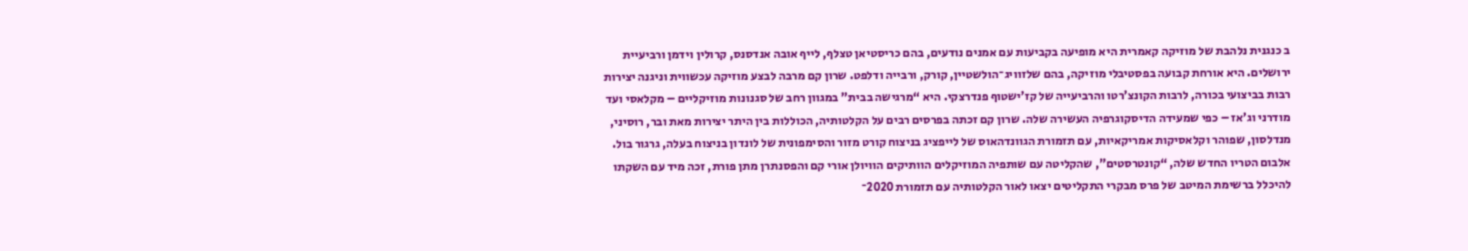ב כנגנית נלהבת של מוזיקה קאמרית היא מופיעה בקביעות עם אמנים נודעים, בהם כריסטיאן טצלף, לייף אובה אנדסנס, קרולין וידמן ורביעיית ירושלים. היא אורחת קבועה בפסטיבלי מוזיקה, בהם שלזוויג־הולשטיין, קורק, ורבייה ודלפט. שרון קם מרבה לבצע מוזיקה עכשווית וניגנה יצירות רבות בביצועי בכורה, לרבות הקונצ’רטו והרביעייה של קז’ישטוף פנדרצקי. היא “מרגישה בבית” במגוון רחב של סגנונות מוזיקליים – מקלאסי ועד מודרני וג’אז – כפי שמעידה הדיסקוגרפיה העשירה שלה. שרון קם זכתה בפרסים רבים על הקלטותיה, הכוללות בין היתר יצירות מאת ובר, רוסיני, מנדלסון, שפוהר וקלאסיקות אמריקאיות, עם תזמורת הגוונדהאוס של לייפציג בניצוח קורט מזור והסימפונית של לונדון בניצוח בעלה, גרגור בול. אלבום הטריו החדש שלה, “קונטרסטים”, שהקליטה עם שותפיה המוזיקלים הוותיקים הוויולן אורי קם והפסנתרן מתן פורת, זכה מיד עם השקתו להיכלל ברשימת המיטב של פרס מבקרי התקליטים יצאו לאור הקלטותיה עם תזמורת 2020־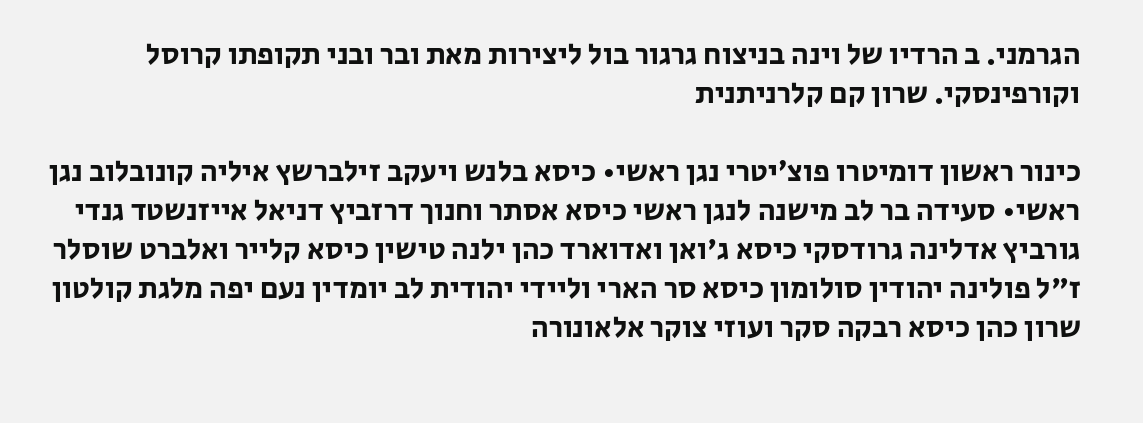הגרמני. ב הרדיו של וינה בניצוח גרגור בול ליצירות מאת ובר ובני תקופתו קרוסל וקורפינסקי. שרון קם קלרניתנית

כינור ראשון דומיטרו פוצ׳יטרי נגן ראשי• כיסא בלנש ויעקב זילברשץ איליה קונובלוב נגן ראשי• סעידה בר לב מישנה לנגן ראשי כיסא אסתר וחנוך דרזביץ דניאל אייזנשטד גנדי גורביץ אדלינה גרודסקי כיסא ג'ואן ואדוארד כהן ילנה טישין כיסא קלייר ואלברט שוסלר ז"ל פולינה יהודין סולומון כיסא סר הארי וליידי יהודית לב יומדין נעם יפה מלגת קולטון שרון כהן כיסא רבקה סקר ועוזי צוקר אלאונורה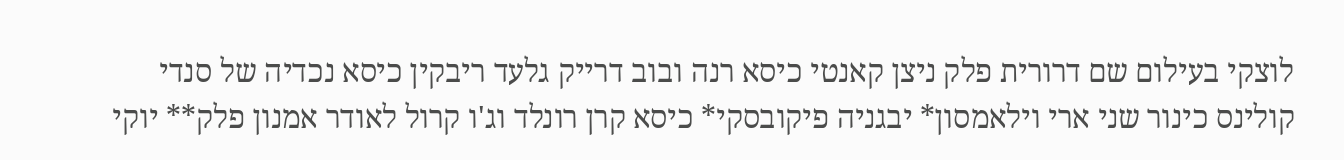לוצקי בעילום שם דרורית פלק ניצן קאנטי כיסא רנה ובוב דרייק גלעד ריבקין כיסא נכדיה של סנדי קולינס כינור שני ארי וילאמסון* יבגניה פיקובסקי* כיסא קרן רונלד וג'ו קרול לאודר אמנון פלק** יוקי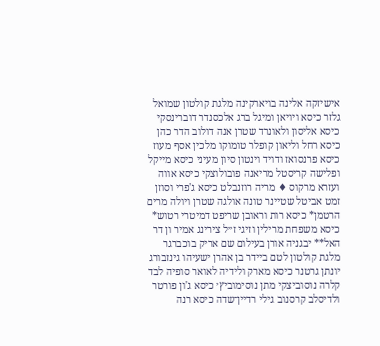אישיזקה אלינה בויארקינה מלגת קולטון שמואל גלזר כיסא ויויאן ומיגל ברג אלכסנדר דוברינסקי כיסא אליסון ולאונרד שטרן אנה דולוב הדר כהן כיסא רחל וליאון קופלר טומוקו מלכין אסף מעוז כיסא פרנסואז ודויד וינטון סיון מעיני כיסא מייקל ופלישה קריסטל מריאנה פובולוצקי כיסא אווה ועזרא מרקוס ♦ מריה רוזנבלט כיסא ג'פרי וסוזן זמט אביטל שטיינר טונה אולגה שטרן ויולה מרים הרטמן* כיסא רות וראובן שריפט דמיטרי רטוש* כיסא משפחת מרילין וזיגי ז״ל צירינג אמיר ון דר האל** יבגניה אורן בעילום שם אריק בוכברגר מלגת קולטון לטם ביידר בן אהרן ישעיהו גינזבורג יונתן גרטנר כיסא מארק ולידיה לאואר סופיה לבד קלרה נוסוביצקי מתן נוסימוביץ׳ כיסא ג'ון פורטר ולדיסלב קרסנוב גילי רדיין־שדה כיסא רנה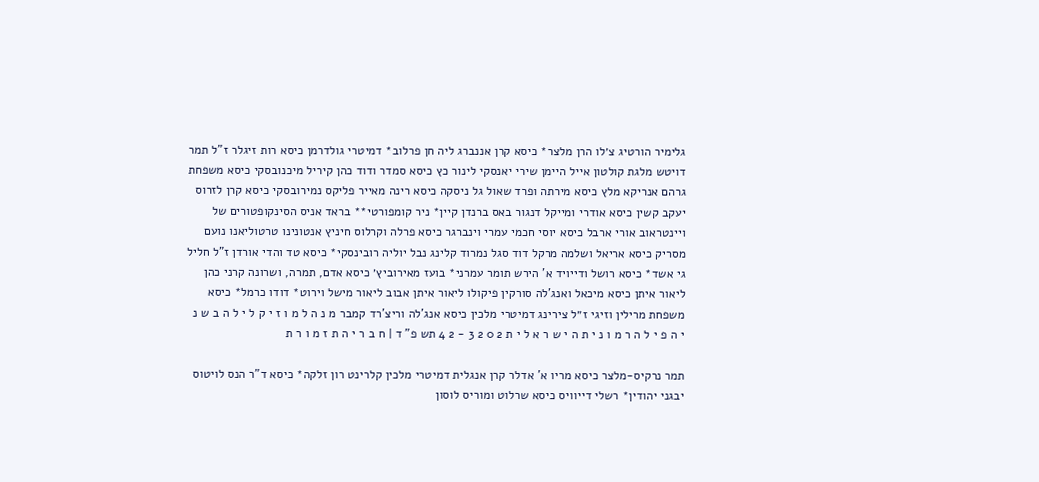גלימיר הורטיג צ׳לו הרן מלצר* כיסא קרן אננברג ליה חן פרלוב* דמיטרי גולדרמן כיסא רות זיגלר ז"ל תמר דויטש מלגת קולטון אייל היימן שירי יאנסקי לינור כץ כיסא סמדר ודוד כהן קיריל מיכנובסקי כיסא משפחת גרהם אנריקא מלץ כיסא מירתה ופרד שאול גל ניסקה כיסא רינה מאייר פליקס נמירובסקי כיסא קרן לזרוס יעקב קשין כיסא אודרי ומייקל דנגור באס ברנדן קיין* ניר קומפורטי** בראד אניס הסינקופטורים של ויינטראוב אורי ארבל כיסא יוסי חכמי עמרי וינברגר כיסא פרלה וקרלוס חיניץ אנטונינו טרטוליאנו נועם מסריק כיסא אריאל ושלמה מרקל דוד סגל נמרוד קלינג נבל יוליה רובינסקי* כיסא טד והדי אורדן ז"ל חליל גי אשד* כיסא רושל ודייויד א' הירש תומר עמרני* בועז מאירוביץ׳ כיסא אדם, תמרה, ושרונה קרני כהן ליאור איתן כיסא מיכאל ואנג'לה סורקין פיקולו ליאור איתן אבוב ליאור מישל וירוט* דודו כרמל* כיסא משפחת מרילין וזיגי ז״ל צירינג דמיטרי מלכין כיסא אנג'לה וריצ'רד קמבר מ נ ה ל מ ו ז י ק ל י ל ה ב ש נ י ה פ י ל ה ר מ ו נ י ת ה י ש ר א ל י ת 2 0 2 3 - 2 4 תש פ" ד | ח ב ר י ה ת ז מ ו ר ת

תמר נרקיס-מלצר כיסא מריו א' אדלר קרן אנגלית דמיטרי מלכין קלרינט רון זלקה* כיסא ד"ר הנס לויטוס יבגני יהודין* רשלי דייוויס כיסא שרלוט ומוריס לוסון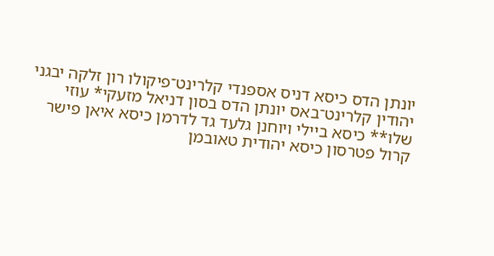יונתן הדס כיסא דניס אספנדי קלרינט־פיקולו רון זלקה יבגני יהודין קלרינט־באס יונתן הדס בסון דניאל מזעקי* עוזי שלו** כיסא ביילי ויוחנן גלעד גד לדרמן כיסא איאן פישר קרול פטרסון כיסא יהודית טאובמן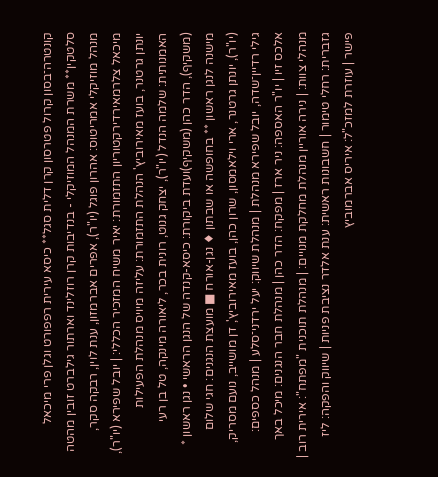קונטרה־בסון קרול פטרסון קרן דלית סגל** כיסא עירית רפפורט וגלן פרי מיכאל סלטקין** משרת המנהל המוזיקלי - בנדיבות קרן רוזלינד וארתור גילברט זובין מהטה מנהל מוזיקלי אמריטוס: אהרון פוגל (יו"ר), אפרים אברמזון, ענת לוין, רבקה סקר, מיכאל צלרמאירדירקטוריון התזמורת: יאיר משיח המזכיר הכללי: | יובל שפירא (יו"ר), יונתן גרטנר, בועז מאירוביץ' הנהלת התזמורת: עליזה מיויס מנהלת הפעילות האמנותית: שלמה הנדל (יו"ר), יצחק גנוט, רונית בכר, ליאורה מינקה, טל בן רעי (משקיף), הדר כהן (משקיף)ועדת ביקורת: כיסא-קנדה של הנגן הראשי • נגן ראשון * מישנה לנגן ראשון ** בחופשה או שבתון ♦ נגן-אורח ■ מועצת הנגנים: חגי שלום (יו"ר), יונתן גרטנר, ארי וילאמסון, שרון כהן, בועז מאירוביץ', דן מושייב, נועם מסריק, גילי רדיין־שדה, יובל שפירא מנהלת | מנהלת שיווק: יעל ירדני־סלע | מנהל כספים: אלכס זיו | יו"ר האספה: ניר ארז | מפקח: הדר כהן | מנהלת חבר הנגנים: מיכל באך מנהלי צוות: | נירה אוריין מנהלת מחלקת מנויים: | מנהלת תוכנית "מפתח": אירית רוב | גזברית: רחלי טימור | חשבונות ראשית: ענת אלדר נציבת פניות | שיווק והפקה: ליז פישר | עוזרת למזכ"ל: איריס אברמוביץ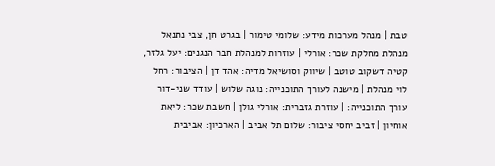טבת | מנהל מערכות מידע: שלומי טימור | בגרט חן, צבי נתנאל מנהלת מחלקת שכר: אורלי | עוזרות למנהלת חבר הנגנים: יעל גלזר, קטיה דשקוב טוטב | שיווק וסושיאל מדיה: אהד דן | הציבור: רחל לוי מנהלת | מישנה לעורך התוכנייה: נוגה שלוש | עודד שני-דור עורך התוכנייה: | עוזרת גזברית: אורלי גולן | חשבת שכר: ליאת אוחיון | זביב יחסי ציבור: שלום תל אביב | הארכיון: אביבית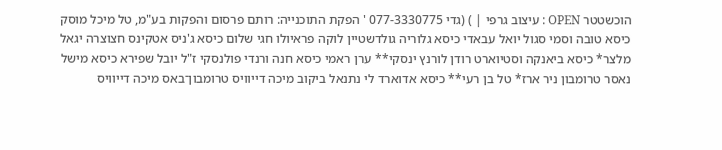הוכשטטר OPEN : עיצוב גרפי | ) (גדי 077-3330775 ' הפקת התוכנייה: רותם פרסום והפקות בע"מ, טל מיכל מוסק כיסא טובה וסמי סגול יואל עבאדי כיסא גלוריה גולדשטיין לוקה פראיולו חגי שלום כיסא ג'ניס אטקינס חצוצרה יגאל מלצר* כיסא ביאנקה וסטיוארט רודן לורנץ ינסקי** ערן ראמי כיסא חנה ורנדי פולנסקי ז"ל יובל שפירא כיסא מישל נאסר טרומבון ניר ארז* טל בן רעי** כיסא אדוארד לי נתנאל ביקוב מיכה דייוויס טרומבון־באס מיכה דייוויס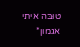טוּבּה איתי אגמון*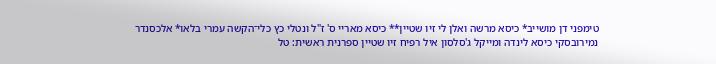טימפני דן מושייב* כיסא מרשה ואלן לי זיו שטיין** כיסא מאריי ס' ז"ל ונטלי כץ כלי־הקשה עמרי בלאו* אלכסנדר נמירובסקי כיסא לינדה ומייקל ג'סלסון איל רפיח זיו שטיין ספרנית ראשית: טל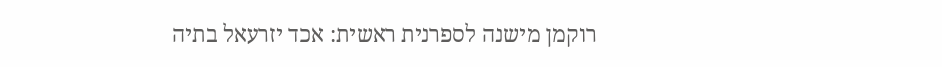רוקמן מישנה לספרנית ראשית: אכד יזרעאל בתיה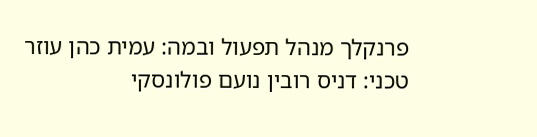פרנקלך מנהל תפעול ובמה: עמית כהן עוזר טכני: דניס רובין נועם פולונסקי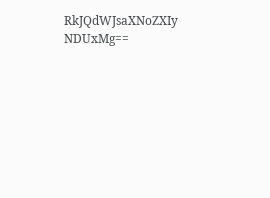RkJQdWJsaXNoZXIy NDUxMg==